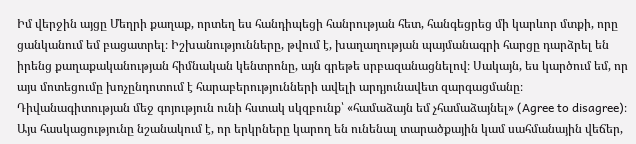Իմ վերջին այցը Մեղրի քաղաք, որտեղ ես հանդիպեցի հանրության հետ, հանգեցրեց մի կարևոր մտքի, որը ցանկանում եմ բացատրել։ Իշխանությունները, թվում է, խաղաղության պայմանագրի հարցը դարձրել են իրենց քաղաքականության հիմնական կենտրոնը, այն գրեթե սրբազանացնելով։ Սակայն, ես կարծում եմ, որ այս մոտեցումը խոչընդոտում է հարաբերությունների ավելի արդյունավետ զարգացմանը։
Դիվանագիտության մեջ գոյություն ունի հստակ սկզբունք՝ «համաձայն եմ չհամաձայնել» (Agree to disagree)։ Այս հասկացությունը նշանակում է, որ երկրները կարող են ունենալ տարածքային կամ սահմանային վեճեր,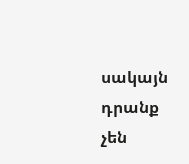սակայն դրանք չեն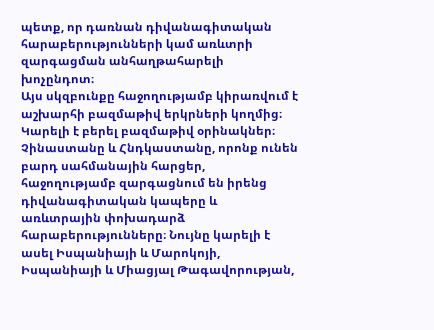պետք, որ դառնան դիվանագիտական հարաբերությունների կամ առևտրի զարգացման անհաղթահարելի խոչընդոտ։
Այս սկզբունքը հաջողությամբ կիրառվում է աշխարհի բազմաթիվ երկրների կողմից։ Կարելի է բերել բազմաթիվ օրինակներ։ Չինաստանը և Հնդկաստանը, որոնք ունեն բարդ սահմանային հարցեր, հաջողությամբ զարգացնում են իրենց դիվանագիտական կապերը և առևտրային փոխադարձ հարաբերությունները։ Նույնը կարելի է ասել Իսպանիայի և Մարոկոյի, Իսպանիայի և Միացյալ Թագավորության,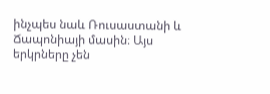ինչպես նաև Ռուսաստանի և Ճապոնիայի մասին։ Այս երկրները չեն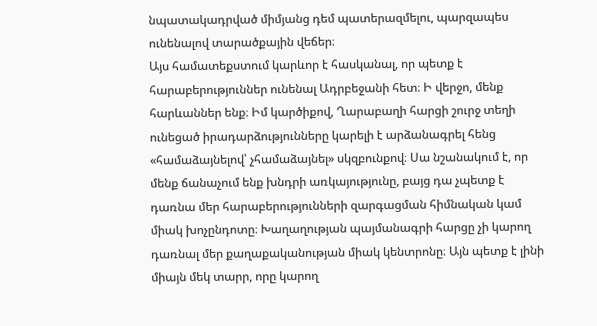նպատակադրված միմյանց դեմ պատերազմելու, պարզապես ունենալով տարածքային վեճեր։
Այս համատեքստում կարևոր է հասկանալ, որ պետք է հարաբերություններ ունենալ Ադրբեջանի հետ։ Ի վերջո, մենք հարևաններ ենք։ Իմ կարծիքով, Ղարաբաղի հարցի շուրջ տեղի ունեցած իրադարձությունները կարելի է արձանագրել հենց «համաձայնելով՝ չհամաձայնել» սկզբունքով։ Սա նշանակում է, որ մենք ճանաչում ենք խնդրի առկայությունը, բայց դա չպետք է դառնա մեր հարաբերությունների զարգացման հիմնական կամ միակ խոչընդոտը։ Խաղաղության պայմանագրի հարցը չի կարող դառնալ մեր քաղաքականության միակ կենտրոնը։ Այն պետք է լինի միայն մեկ տարր, որը կարող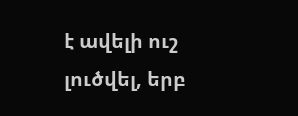է ավելի ուշ լուծվել, երբ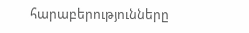հարաբերությունները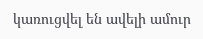կառուցվել են ավելի ամուր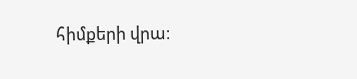հիմքերի վրա։